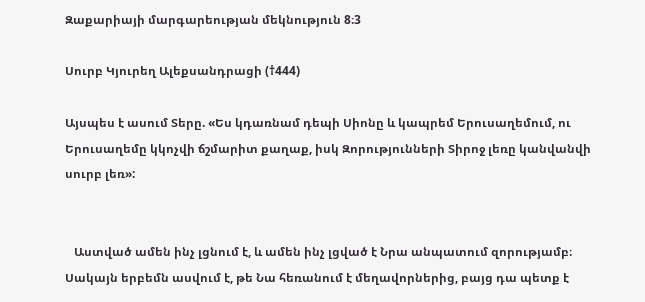Զաքարիայի մարգարեության մեկնություն 8։3

Սուրբ Կյուրեղ Ալեքսանդրացի (†444)

Այսպես է ասում Տերը. «Ես կդառնամ դեպի Սիոնը և կապրեմ Երուսաղեմում, ու Երուսաղեմը կկոչվի ճշմարիտ քաղաք, իսկ Զորությունների Տիրոջ լեռը կանվանվի սուրբ լեռ»:


   Աստված ամեն ինչ լցնում է, և ամեն ինչ լցված է Նրա անպատում զորությամբ։ Սակայն երբեմն ասվում է, թե Նա հեռանում է մեղավորներից, բայց դա պետք է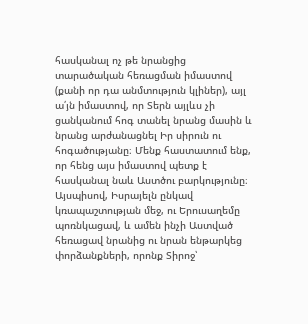հասկանալ ոչ թե նրանցից տարածական հեռացման իմաստով (քանի որ դա անմտություն կլիներ), այլ ա՛յն իմաստով, որ Տերն այլևս չի ցանկանում հոգ տանել նրանց մասին և նրանց արժանացնել Իր սիրուն ու հոգածությանը։ Մենք հաստատում ենք, որ հենց այս իմաստով պետք է հասկանալ նաև Աստծու բարկությունը։ Այսպիսով, Իսրայելն ընկավ կռապաշտության մեջ, ու Երուսաղեմը պոռնկացավ, և ամեն ինչի Աստված հեռացավ նրանից ու նրան ենթարկեց փորձանքների, որոնք Տիրոջ՝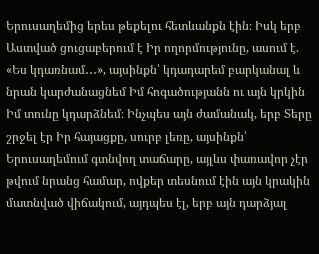Երուսաղեմից երես թեքելու հետևանքն էին։ Իսկ երբ Աստված ցուցաբերում է Իր ողորմությունը, ասում է. «Ես կդառնամ․․․», այսինքն՝ կդադարեմ բարկանալ և նրան կարժանացնեմ Իմ հոգածությանն ու այն կրկին Իմ տունը կդարձնեմ։ Ինչպես այն ժամանակ, երբ Տերը շրջել էր Իր հայացքը, սուրբ լեռը, այսինքն՝ Երուսաղեմում գտնվող տաճարը, այլևս փառավոր չէր թվում նրանց համար, ովքեր տեսնում էին այն կրակին մատնված վիճակում, այդպես էլ, երբ այն դարձյալ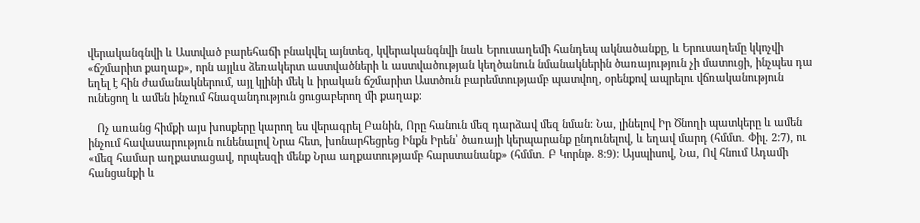վերականգնվի և Աստված բարեհաճի բնակվել այնտեզ, կվերականգնվի նաև Երուսաղեմի հանդեպ ակնածանքը, և Երուսաղեմը կկոչվի «ճշմարիտ քաղաք», որն այլևս ձեռակերտ աստվածների և աստվածության կեղծանուն նմանակներին ծառայություն չի մատուցի, ինչպես դա եղել է հին ժամանակներում, այլ կլինի մեկ և իրական ճշմարիտ Աստծուն բարեմտությամբ պատվող, օրենքով ապրելու վճռականություն ունեցող և ամեն ինչում հնազանդություն ցուցաբերող մի քաղաք։

   Ոչ առանց հիմքի այս խոսքերը կարող ես վերագրել Բանին, Որը հանուն մեզ դարձավ մեզ նման։ Նա, լինելով Իր Ծնողի պատկերը և ամեն ինչում հավասարություն ունենալով Նրա հետ, խոնարհեցրեց Ինքն Իրեն՝ ծառայի կերպարանք ընդունելով, և եղավ մարդ (հմմտ․ Փիլ. 2:7), ու «մեզ համար աղքատացավ, որպեսզի մենք Նրա աղքատությամբ հարստանանք» (հմմտ․ Բ Կորնթ. 8:9)։ Այսպիսով, Նա, Ով հնում Ադամի հանցանքի և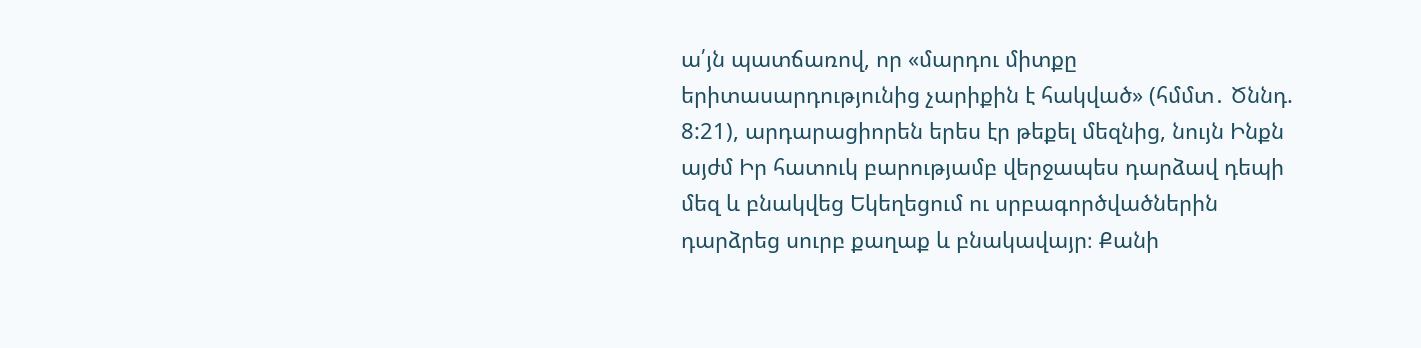ա՛յն պատճառով, որ «մարդու միտքը երիտասարդությունից չարիքին է հակված» (հմմտ․ Ծննդ. 8:21), արդարացիորեն երես էր թեքել մեզնից, նույն Ինքն այժմ Իր հատուկ բարությամբ վերջապես դարձավ դեպի մեզ և բնակվեց Եկեղեցում ու սրբագործվածներին դարձրեց սուրբ քաղաք և բնակավայր։ Քանի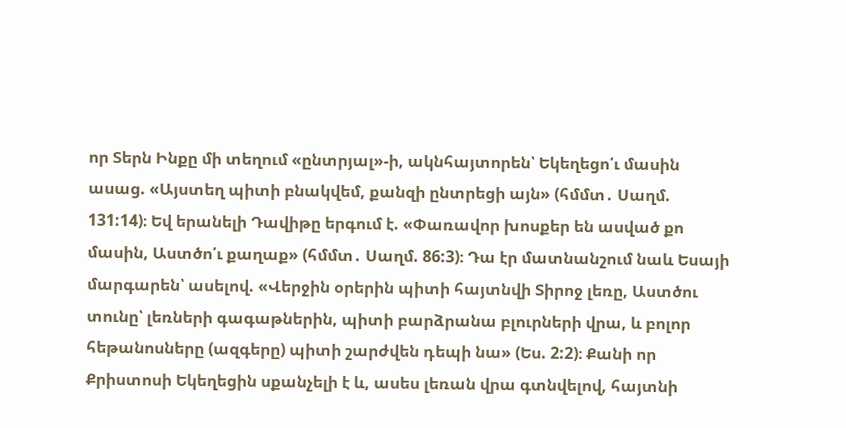որ Տերն Ինքը մի տեղում «ընտրյալ»-ի, ակնհայտորեն՝ Եկեղեցո՛ւ մասին ասաց. «Այստեղ պիտի բնակվեմ, քանզի ընտրեցի այն» (հմմտ․ Սաղմ. 131:14)։ Եվ երանելի Դավիթը երգում է. «Փառավոր խոսքեր են ասված քո մասին, Աստծո՛ւ քաղաք» (հմմտ․ Սաղմ. 86:3)։ Դա էր մատնանշում նաև Եսայի մարգարեն՝ ասելով. «Վերջին օրերին պիտի հայտնվի Տիրոջ լեռը, Աստծու տունը՝ լեռների գագաթներին, պիտի բարձրանա բլուրների վրա, և բոլոր հեթանոսները (ազգերը) պիտի շարժվեն դեպի նա» (Ես. 2:2)։ Քանի որ Քրիստոսի Եկեղեցին սքանչելի է և, ասես լեռան վրա գտնվելով, հայտնի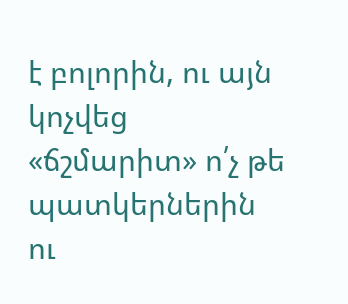է բոլորին, ու այն կոչվեց «ճշմարիտ» ո՛չ թե պատկերներին ու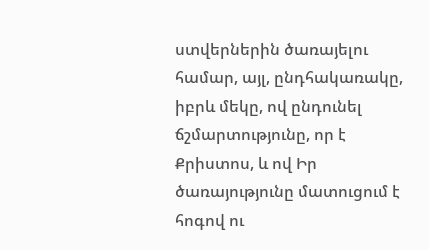ստվերներին ծառայելու համար, այլ, ընդհակառակը, իբրև մեկը, ով ընդունել ճշմարտությունը, որ է Քրիստոս, և ով Իր ծառայությունը մատուցում է հոգով ու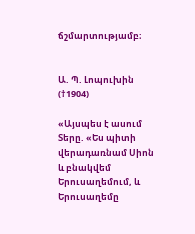ճշմարտությամբ։


Ա. Պ. Լոպուխին (†1904)

«Այսպես է ասում Տերը. «Ես պիտի վերադառնամ Սիոն և բնակվեմ Երուսաղեմում, և Երուսաղեմը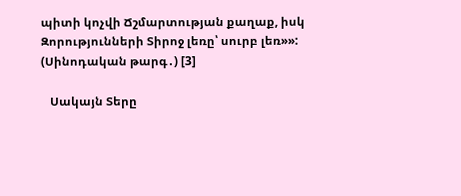պիտի կոչվի Ճշմարտության քաղաք, իսկ Զորությունների Տիրոջ լեռը՝ սուրբ լեռ»»: (Սինոդական թարգ․) [3]

   Սակայն Տերը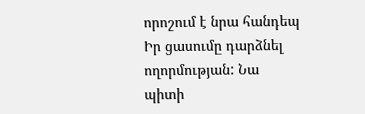որոշում է նրա հանդեպ Իր ցասումը դարձնել ողորմության: Նա պիտի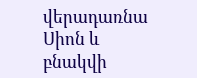վերադառնա Սիոն և բնակվի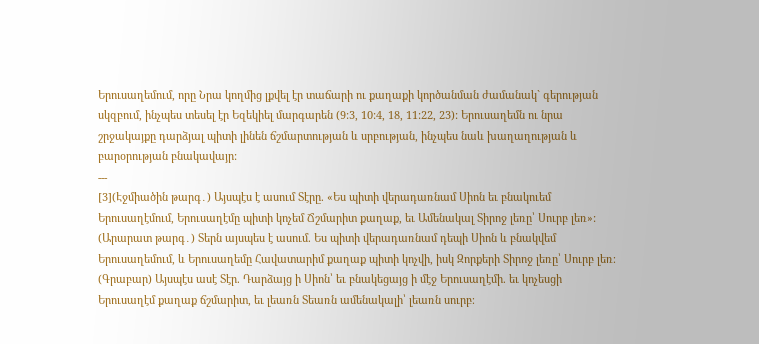Երուսաղեմում, որը Նրա կողմից լքվել էր տաճարի ու քաղաքի կործանման ժամանակ` գերության սկզբում, ինչպես տեսել էր Եզեկիել մարգարեն (9:3, 10:4, 18, 11:22, 23): Երուսաղեմն ու նրա շրջակայքը դարձյալ պիտի լինեն ճշմարտության և սրբության, ինչպես նաև խաղաղության և բարօրության բնակավայր:
---
[3](Էջմիածին թարգ․) Այսպէս է ասում Տէրը. «Ես պիտի վերադառնամ Սիոն եւ բնակուեմ Երուսաղէմում, Երուսաղէմը պիտի կոչեմ Ճշմարիտ քաղաք, եւ Ամենակալ Տիրոջ լեռը՝ Սուրբ լեռ»:
(Արարատ թարգ․) Տերն այսպես է ասում. Ես պիտի վերադառնամ դեպի Սիոն և բնակվեմ Երուսաղեմում, և Երուսաղեմը Հավատարիմ քաղաք պիտի կոչվի, իսկ Զորքերի Տիրոջ լեռը՝ Սուրբ լեռ։
(Գրաբար) Այսպէս ասէ Տէր. Դարձայց ի Սիոն՝ եւ բնակեցայց ի մէջ Երուսաղէմի. եւ կոչեսցի Երուսաղէմ քաղաք ճշմարիտ, եւ լեառն Տեառն ամենակալի՝ լեառն սուրբ։